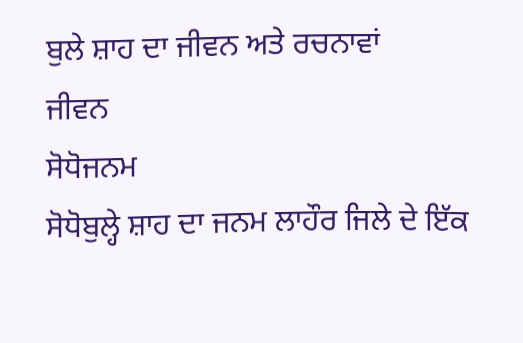ਬੁਲੇ ਸ਼ਾਹ ਦਾ ਜੀਵਨ ਅਤੇ ਰਚਨਾਵਾਂ
ਜੀਵਨ
ਸੋਧੋਜਨਮ
ਸੋਧੋਬੁਲ੍ਹੇ ਸ਼ਾਹ ਦਾ ਜਨਮ ਲਾਹੌਰ ਜਿਲੇ ਦੇ ਇੱਕ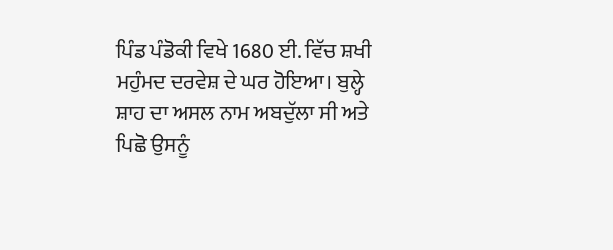ਪਿੰਡ ਪੰਡੋਕੀ ਵਿਖੇ 1680 ਈ. ਵਿੱਚ ਸ਼ਖੀ ਮਹੁੰਮਦ ਦਰਵੇਸ਼ ਦੇ ਘਰ ਹੋਇਆ। ਬੁਲ੍ਹੇ ਸ਼ਾਹ ਦਾ ਅਸਲ ਨਾਮ ਅਬਦੁੱਲਾ ਸੀ ਅਤੇ ਪਿਛੋ ਉਸਨੂੰ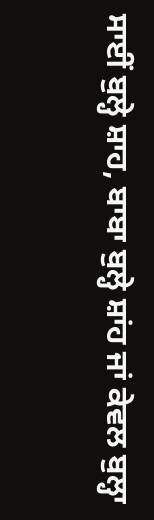ਸਾਈਂ ਬੁਲ੍ਹੇ ਸ਼ਾਹ, ਬਾਬਾ ਬੁਲ੍ਹੇ ਸ਼ਾਂਹ ਜਾਂ ਕੇਵਲ ਬੁਲ੍ਹਾ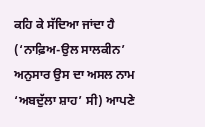ਕਹਿ ਕੇ ਸੱਦਿਆ ਜਾਂਦਾ ਹੈ (‘ਨਾਫ਼ਿਅ-ਉਲ ਸਾਲਕੀਨ’ ਅਨੁਸਾਰ ਉਸ ਦਾ ਅਸਲ ਨਾਮ ‘ਅਬਦੁੱਲਾ ਸ਼ਾਹ’ ਸੀ) ਆਪਣੇ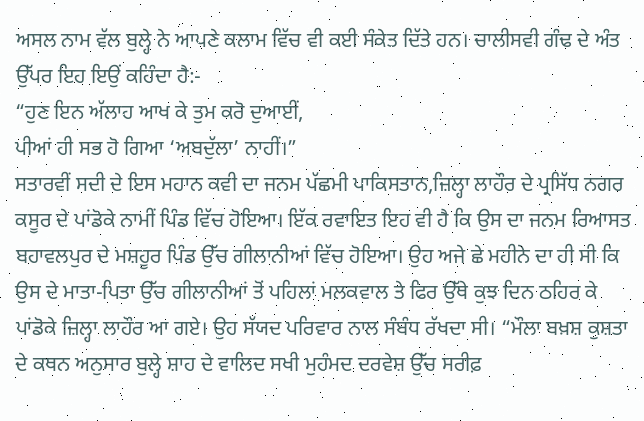ਅਸਲ ਨਾਮ ਵੱਲ ਬੁਲ੍ਹੇ ਨੇ ਆਪਣੇ ਕਲਾਮ ਵਿੱਚ ਵੀ ਕਈ ਸੰਕੇਤ ਦਿੱਤੇ ਹਨ। ਚਾਲੀਸਵੀ ਗੰਢ ਦੇ ਅੰਤ ਉੱਪਰ ਇਹ ਇਉਂ ਕਹਿੰਦਾ ਹੈ:-
“ਹੁਣ ਇਨ ਅੱਲਾਹ ਆਖ ਕੇ ਤੁਮ ਕਰੋ ਦੁਆਈਂ,
ਪੀਆਂ ਹੀ ਸਭ ਹੋ ਗਿਆ ‘ਅਬਦੁੱਲਾ’ ਨਾਹੀਂ।”
ਸਤਾਰਵੀਂ ਸਦੀ ਦੇ ਇਸ ਮਹਾਨ ਕਵੀ ਦਾ ਜਨਮ ਪੱਛਮੀ ਪਾਕਿਸਤਾਨ,ਜ਼ਿਲ੍ਹਾ ਲਾਹੌਰ ਦੇ ਪ੍ਰਸਿੱਧ ਨਗਰ ਕਸੂਰ ਦੇ ਪਾਂਡੋਕੇ ਨਾਮੀਂ ਪਿੰਡ ਵਿੱਚ ਹੋਇਆ। ਇੱਕ ਰਵਾਇਤ ਇਹ ਵੀ ਹੈ ਕਿ ਉਸ ਦਾ ਜਨਮ ਰਿਆਸਤ ਬਹਾਵਲਪੁਰ ਦੇ ਮਸ਼ਹੂਰ ਪਿੰਡ ਉੱਚ ਗੀਲਾਨੀਆਂ ਵਿੱਚ ਹੋਇਆ। ਉਹ ਅਜੇ ਛੇ ਮਹੀਨੇ ਦਾ ਹੀ ਸੀ ਕਿ ਉਸ ਦੇ ਮਾਤਾ-ਪਿਤਾ ਉੱਚ ਗੀਲਾਨੀਆਂ ਤੋਂ ਪਹਿਲਾਂ ਮਲਕਵਾਲ ਤੇ ਫਿਰ ਉੱਥੇ ਕੁਝ ਦਿਨ ਠਹਿਰ ਕੇ ਪਾਂਡੋਕੇ ਜ਼ਿਲ੍ਹਾ ਲਾਹੌਰ ਆ ਗਏ। ਉਹ ਸੱਯਦ ਪਰਿਵਾਰ ਨਾਲ ਸੰਬੰਧ ਰੱਖਦਾ ਸੀ। “ਮੌਲਾ ਬਖ਼ਸ਼ ਕੁਸ਼ਤਾ ਦੇ ਕਥਨ ਅਨੁਸਾਰ ਬੁਲ੍ਹੇ ਸ਼ਾਹ ਦੇ ਵਾਲਿਦ ਸਖੀ ਮੁਹੰਮਦ ਦਰਵੇਸ਼ ਉੱਚ ਸਰੀਫ਼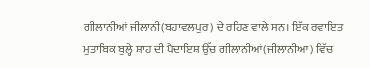ਗੀਲਾਨੀਆਂ ਜੀਲਾਨੀ(ਬਹਾਵਲਪੁਰ) ਦੇ ਰਹਿਣ ਵਾਲੇ ਸਨ। ਇੱਕ ਰਵਾਇਤ ਮੁਤਾਬਿਕ ਬੁਲ੍ਹੇ ਸ਼ਾਹ ਦੀ ਪੈਦਾਇਸ਼ ਉੱਚ ਗੀਲਾਨੀਆਂ(ਜੀਲਾਨੀਆ) ਵਿੱਚ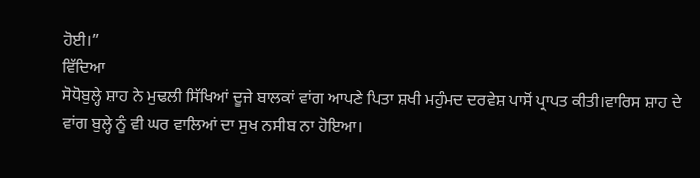ਹੋਈ।”
ਵਿੱਦਿਆ
ਸੋਧੋਬੁਲ੍ਹੇ ਸ਼ਾਹ ਨੇ ਮੁਢਲੀ ਸਿੱਖਿਆਂ ਦੂਜੇ ਬਾਲਕਾਂ ਵਾਂਗ ਆਪਣੇ ਪਿਤਾ ਸ਼ਖੀ ਮਹੁੰਮਦ ਦਰਵੇਸ਼ ਪਾਸੋਂ ਪ੍ਰਾਪਤ ਕੀਤੀ।ਵਾਰਿਸ ਸ਼ਾਹ ਦੇ ਵਾਂਗ ਬੁਲ੍ਹੇ ਨੂੰ ਵੀ ਘਰ ਵਾਲਿਆਂ ਦਾ ਸੁਖ ਨਸੀਬ ਨਾ ਹੋਇਆ।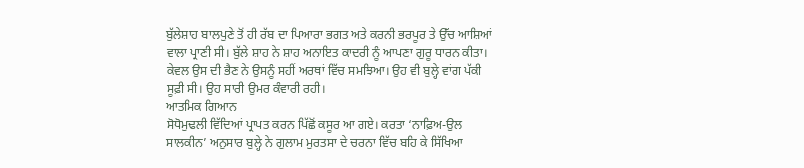ਬੁੱਲੇਸ਼ਾਹ ਬਾਲਪੁਣੇ ਤੋਂ ਹੀ ਰੱਬ ਦਾ ਪਿਆਰਾ ਭਗਤ ਅਤੇ ਕਰਨੀ ਭਰਪੂਰ ਤੇ ਉੱਚ ਆਸ਼ਿਆਂ ਵਾਲਾ ਪ੍ਰਾਣੀ ਸੀ। ਬੁੱਲੇ ਸ਼ਾਹ ਨੇ ਸ਼ਾਹ ਅਨਾਇਤ ਕਾਦਰੀ ਨੂੰ ਆਪਣਾ ਗੁਰੂ ਧਾਰਨ ਕੀਤਾ। ਕੇਵਲ ਉਸ ਦੀ ਭੈਣ ਨੇ ਉਸਨੂੰ ਸਹੀਂ ਅਰਥਾਂ ਵਿੱਚ ਸਮਝਿਆ। ਉਹ ਵੀ ਬੁਲ੍ਹੇ ਵਾਂਗ ਪੱਕੀ ਸੂਫ਼ੀ ਸੀ। ਉਹ ਸਾਰੀ ਉਮਰ ਕੰਵਾਰੀ ਰਹੀ।
ਆਤਮਿਕ ਗਿਆਨ
ਸੋਧੋਮੁਢਲੀ ਵਿੱਦਿਆਂ ਪ੍ਰਾਪਤ ਕਰਨ ਪਿੱਛੋਂ ਕਸੂਰ ਆ ਗਏ। ਕਰਤਾ ‘ਨਾਫ਼ਿਅ-ਉਲ ਸਾਲਕੀਨ’ ਅਨੁਸਾਰ ਬੁਲ੍ਹੇ ਨੇ ਗੁਲਾਮ ਮੁਰਤਸਾ ਦੇ ਚਰਨਾ ਵਿੱਚ ਬਹਿ ਕੇ ਸਿੱਖਿਆ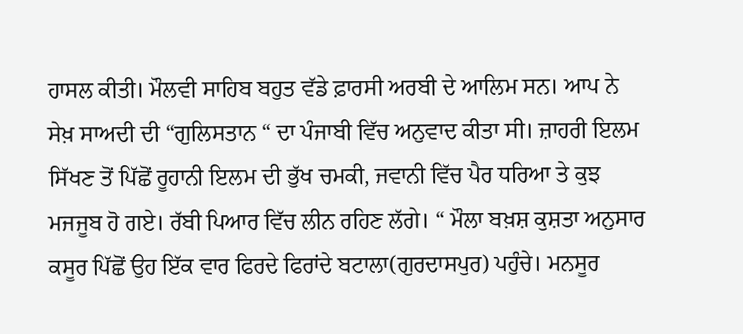ਹਾਸਲ ਕੀਤੀ। ਮੌਲਵੀ ਸਾਹਿਬ ਬਹੁਤ ਵੱਡੇ ਫ਼ਾਰਸੀ ਅਰਬੀ ਦੇ ਆਲਿਮ ਸਨ। ਆਪ ਨੇ ਸੇਖ਼ ਸਾਅਦੀ ਦੀ “ਗੁਲਿਸਤਾਨ “ ਦਾ ਪੰਜਾਬੀ ਵਿੱਚ ਅਨੁਵਾਦ ਕੀਤਾ ਸੀ। ਜ਼ਾਹਰੀ ਇਲਮ ਸਿੱਖਣ ਤੋਂ ਪਿੱਛੋਂ ਰੂਹਾਨੀ ਇਲਮ ਦੀ ਭੁੱਖ ਚਮਕੀ, ਜਵਾਨੀ ਵਿੱਚ ਪੈਰ ਧਰਿਆ ਤੇ ਕੁਝ ਮਜਜੂਬ ਹੋ ਗਏ। ਰੱਬੀ ਪਿਆਰ ਵਿੱਚ ਲੀਨ ਰਹਿਣ ਲੱਗੇ। “ ਮੌਲਾ ਬਖ਼ਸ਼ ਕੁਸ਼ਤਾ ਅਨੁਸਾਰ ਕਸੂਰ ਪਿੱਛੋਂ ਉਹ ਇੱਕ ਵਾਰ ਫਿਰਦੇ ਫਿਰਾਂਦੇ ਬਟਾਲਾ(ਗੁਰਦਾਸਪੁਰ) ਪਹੁੰਚੇ। ਮਨਸੂਰ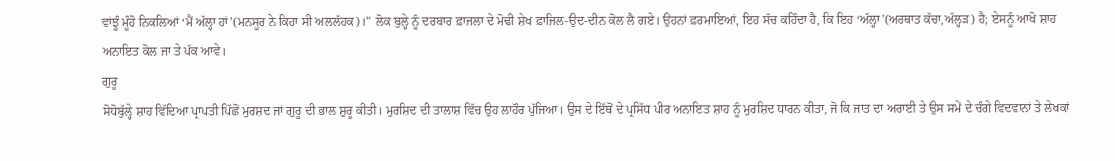ਵਾਂਝੂੰ ਮੂੰਹੋ ਨਿਕਲਿਆਂ ‘ਮੈਂ ਅੱਲ੍ਹਾ ਹਾਂ’(ਮਨਸੂਰ ਨੇ ਕਿਹਾ ਸੀ ਅਲਲੱਹਕ)।” ਲੋਕ ਬੁਲ੍ਹੇ ਨੂੰ ਦਰਬਾਰ ਫ਼ਾਜਲਾ ਦੇ ਮੋਢੀ ਸ਼ੇਖ ਫ਼ਾਜਿਲ-ਉਦ-ਦੀਨ ਕੋਲ ਲੈ ਗਏ। ਉਹਨਾਂ ਫ਼ਰਮਾਇਆਂ, ਇਹ ਸੱਚ ਕਹਿੰਦਾ ਹੈ, ਕਿ ਇਹ ‘ਅੱਲ੍ਹਾ’(ਅਰਥਾਤ ਕੱਚਾ,ਅੱਲ੍ਹੜ) ਹੈ; ਏਸਨੂੰ ਆਖੋ ਸ਼ਾਹ ਅਨਾਇਤ ਕੋਲ ਜਾ ਤੇ ਪੱਕ ਆਵੇ।
ਗੁਰੂ
ਸੋਧੋਬੁੱਲ੍ਹੇ ਸ਼ਾਹ ਵਿੱਦਿਆ ਪ੍ਰਾਪਤੀ ਪਿੱਛੋਂ ਮੁਰਸ਼ਦ ਜਾਂ ਗੁਰੂ ਦੀ ਭਾਲ ਸ਼ੁਰੂ ਕੀਤੀ। ਮੁਰਸ਼ਿਦ ਦੀ ਤਾਲਾਸ਼ ਵਿੱਚ ਉਹ ਲਾਹੌਰ ਪੁੱਜਿਆ। ਉਸ ਦੇ ਇੱਥੋਂ ਦੇ ਪ੍ਰਸਿੱਧ ਪੀਰ ਅਨਾਇਤ ਸ਼ਾਹ ਨੂੰ ਮੁਰਸ਼ਿਦ ਧਾਰਨ ਕੀਤਾ, ਜੋ ਕਿ ਜਾਤ ਦਾ ਅਰਾਈ ਤੇ ਉਸ ਸਮੇਂ ਦੇ ਚੰਗੇ ਵਿਦਵਾਨਾਂ ਤੇ ਲੇਖਕਾਂ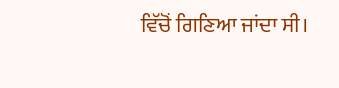ਵਿੱਚੋਂ ਗਿਣਿਆ ਜਾਂਦਾ ਸੀ।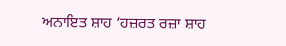ਅਨਾਇਤ ਸ਼ਾਹ ‘ਹਜ਼ਰਤ ਰਜ਼ਾ ਸ਼ਾਹ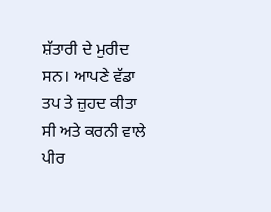ਸ਼ੱਤਾਰੀ ਦੇ ਮੁਰੀਦ ਸਨ। ਆਪਣੇ ਵੱਡਾ ਤਪ ਤੇ ਜ਼ੁਹਦ ਕੀਤਾ ਸੀ ਅਤੇ ਕਰਨੀ ਵਾਲੇ ਪੀਰ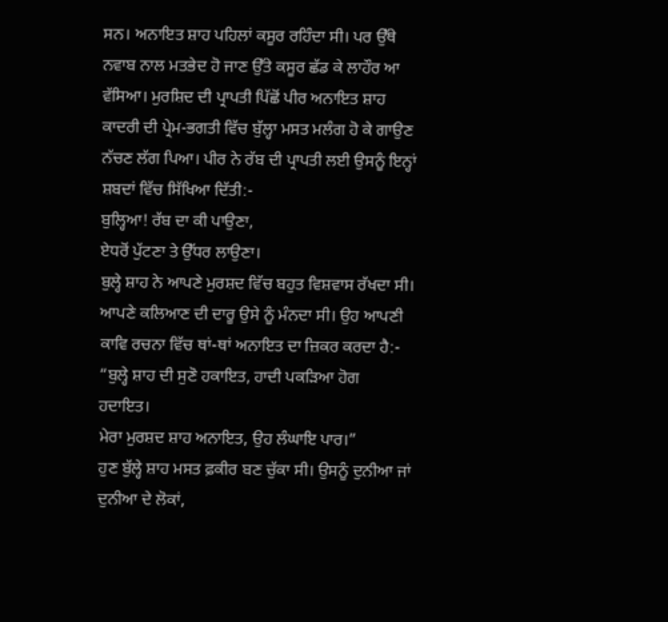ਸਨ। ਅਨਾਇਤ ਸ਼ਾਹ ਪਹਿਲਾਂ ਕਸੂਰ ਰਹਿੰਦਾ ਸੀ। ਪਰ ਉੱਥੇ ਨਵਾਬ ਨਾਲ ਮਤਭੇਦ ਹੋ ਜਾਣ ਉੱਤੇ ਕਸੂਰ ਛੱਡ ਕੇ ਲਾਹੌਰ ਆ ਵੱਸਿਆ। ਮੁਰਸ਼ਿਦ ਦੀ ਪ੍ਰਾਪਤੀ ਪਿੱਛੋਂ ਪੀਰ ਅਨਾਇਤ ਸ਼ਾਹ ਕਾਦਰੀ ਦੀ ਪ੍ਰੇਮ-ਭਗਤੀ ਵਿੱਚ ਬੁੱਲ੍ਹਾ ਮਸਤ ਮਲੰਗ ਹੋ ਕੇ ਗਾਉਣ ਨੱਚਣ ਲੱਗ ਪਿਆ। ਪੀਰ ਨੇ ਰੱਬ ਦੀ ਪ੍ਰਾਪਤੀ ਲਈ ਉਸਨੂੰ ਇਨ੍ਹਾਂ ਸ਼ਬਦਾਂ ਵਿੱਚ ਸਿੱਖਿਆ ਦਿੱਤੀ:-
ਬੁਲ੍ਹਿਆ! ਰੱਬ ਦਾ ਕੀ ਪਾਉਣਾ,
ਏਧਰੋਂ ਪੁੱਟਣਾ ਤੇ ਉੱਧਰ ਲਾਉਣਾ।
ਬੁਲ੍ਹੇ ਸ਼ਾਹ ਨੇ ਆਪਣੇ ਮੁਰਸ਼ਦ ਵਿੱਚ ਬਹੁਤ ਵਿਸ਼ਵਾਸ ਰੱਖਦਾ ਸੀ। ਆਪਣੇ ਕਲਿਆਣ ਦੀ ਦਾਰੂ ਉਸੇ ਨੂੰ ਮੰਨਦਾ ਸੀ। ਉਹ ਆਪਣੀ ਕਾਵਿ ਰਚਨਾ ਵਿੱਚ ਥਾਂ-ਥਾਂ ਅਨਾਇਤ ਦਾ ਜ਼ਿਕਰ ਕਰਦਾ ਹੈ:-
“ਬੁਲ੍ਹੇ ਸ਼ਾਹ ਦੀ ਸੁਣੋ ਹਕਾਇਤ, ਹਾਦੀ ਪਕੜਿਆ ਹੋਗ ਹਦਾਇਤ।
ਮੇਰਾ ਮੁਰਸ਼ਦ ਸ਼ਾਹ ਅਨਾਇਤ, ਉਹ ਲੰਘਾਇ ਪਾਰ।”
ਹੁਣ ਬੁੱਲ੍ਹੇ ਸ਼ਾਹ ਮਸਤ ਫ਼ਕੀਰ ਬਣ ਚੁੱਕਾ ਸੀ। ਉਸਨੂੰ ਦੁਨੀਆ ਜਾਂ ਦੁਨੀਆ ਦੇ ਲੋਕਾਂ,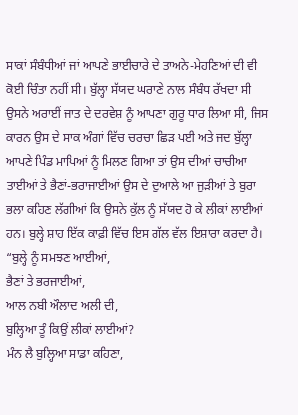ਸਾਕਾਂ ਸੰਬੰਧੀਆਂ ਜਾਂ ਆਪਣੇ ਭਾਈਚਾਰੇ ਦੇ ਤਾਅਨੇ-ਮੇਹਣਿਆਂ ਦੀ ਵੀ ਕੋਈ ਚਿੰਤਾ ਨਹੀਂ ਸੀ। ਬੁੱਲ੍ਹਾ ਸੱਯਦ ਘਰਾਣੇ ਨਾਲ ਸੰਬੰਧ ਰੱਖਦਾ ਸੀ ਉਸਨੇ ਅਰਾਈਂ ਜਾਤ ਦੇ ਦਰਵੇਸ਼ ਨੂੰ ਆਪਣਾ ਗੁਰੂ ਧਾਰ ਲਿਆ ਸੀ, ਜਿਸ ਕਾਰਨ ਉਸ ਦੇ ਸਾਕ ਅੰਗਾਂ ਵਿੱਚ ਚਰਚਾ ਛਿੜ ਪਈ ਅਤੇ ਜਦ ਬੁੱਲ੍ਹਾ ਆਪਣੇ ਪਿੰਡ ਮਾਪਿਆਂ ਨੂੰ ਮਿਲਣ ਗਿਆ ਤਾਂ ਉਸ ਦੀਆਂ ਚਾਚੀਆ ਤਾਈਆਂ ਤੇ ਭੈਣਾਂ-ਭਰਾਜਾਈਆਂ ਉਸ ਦੇ ਦੁਆਲੇ ਆ ਜੁੜੀਆਂ ਤੇ ਬੁਰਾ ਭਲਾ ਕਹਿਣ ਲੱਗੀਆਂ ਕਿ ਉਸਨੇ ਕੁੱਲ ਨੂੰ ਸੱਯਦ ਹੋ ਕੇ ਲੀਕਾਂ ਲਾਈਆਂ ਹਨ। ਬੁਲ੍ਹੇ ਸ਼ਾਹ ਇੱਕ ਕਾਫ਼ੀ ਵਿੱਚ ਇਸ ਗੱਲ ਵੱਲ ਇਸ਼ਾਰਾ ਕਰਦਾ ਹੈ।
“ਬੁਲ੍ਹੇ ਨੂੰ ਸਮਝਣ ਆਈਆਂ,
ਭੈਣਾਂ ਤੇ ਭਰਜਾਈਆਂ,
ਆਲ ਨਬੀ ਔਲਾਦ ਅਲੀ ਦੀ,
ਬੁਲ੍ਹਿਆ ਤੂੰ ਕਿਉਂ ਲੀਕਾਂ ਲਾਈਆਂ?
ਮੰਨ ਲੈ ਬੁਲ੍ਹਿਆ ਸਾਡਾ ਕਹਿਣਾ,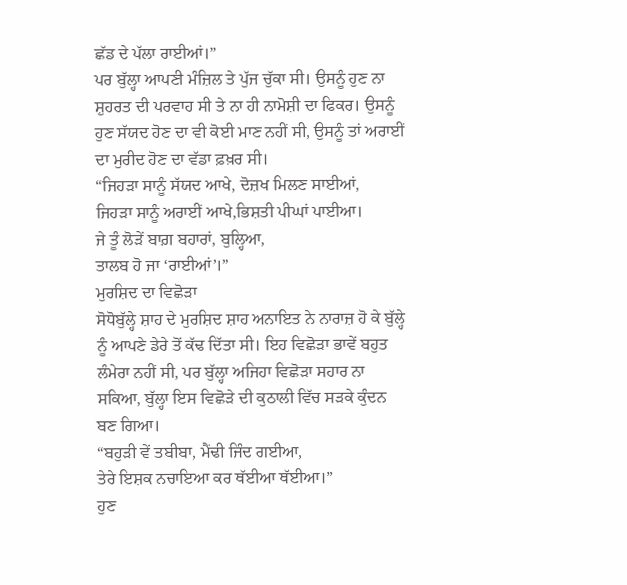ਛੱਡ ਦੇ ਪੱਲਾ ਰਾਈਆਂ।”
ਪਰ ਬੁੱਲ੍ਹਾ ਆਪਣੀ ਮੰਜ਼ਿਲ ਤੇ ਪੁੱਜ ਚੁੱਕਾ ਸੀ। ਉਸਨੂੰ ਹੁਣ ਨਾ ਸ਼ੁਹਰਤ ਦੀ ਪਰਵਾਹ ਸੀ ਤੇ ਨਾ ਹੀ ਨਾਮੋਸ਼ੀ ਦਾ ਫਿਕਰ। ਉਸਨੂੰ ਹੁਣ ਸੱਯਦ ਹੋਣ ਦਾ ਵੀ ਕੋਈ ਮਾਣ ਨਹੀਂ ਸੀ, ਉਸਨੂੰ ਤਾਂ ਅਰਾਈਂ ਦਾ ਮੁਰੀਦ ਹੋਣ ਦਾ ਵੱਡਾ ਫ਼ਖ਼ਰ ਸੀ।
“ਜਿਹੜਾ ਸਾਨੂੰ ਸੱਯਦ ਆਖੇ, ਦੋਜ਼ਖ ਮਿਲਣ ਸਾਈਆਂ,
ਜਿਹੜਾ ਸਾਨੂੰ ਅਰਾਈਂ ਆਖੇ,ਭਿਸ਼ਤੀ ਪੀਘਾਂ ਪਾਈਆ।
ਜੇ ਤੂੰ ਲੋੜੇਂ ਬਾਗ਼ ਬਹਾਰਾਂ, ਬੁਲ੍ਹਿਆ,
ਤਾਲਬ ਹੋ ਜਾ ‘ਰਾਈਆਂ’।”
ਮੁਰਸ਼ਿਦ ਦਾ ਵਿਛੋੜਾ
ਸੋਧੋਬੁੱਲ੍ਹੇ ਸ਼ਾਹ ਦੇ ਮੁਰਸ਼ਿਦ ਸ਼ਾਹ ਅਨਾਇਤ ਨੇ ਨਾਰਾਜ਼ ਹੋ ਕੇ ਬੁੱਲ੍ਹੇ ਨੂੰ ਆਪਣੇ ਡੇਰੇ ਤੋਂ ਕੱਢ ਦਿੱਤਾ ਸੀ। ਇਹ ਵਿਛੋੜਾ ਭਾਵੇਂ ਬਹੁਤ ਲੰਮੇਰਾ ਨਹੀਂ ਸੀ, ਪਰ ਬੁੱਲ੍ਹਾ ਅਜਿਹਾ ਵਿਛੋੜਾ ਸਹਾਰ ਨਾ ਸਕਿਆ, ਬੁੱਲ੍ਹਾ ਇਸ ਵਿਛੋੜੇ ਦੀ ਕੁਠਾਲੀ ਵਿੱਚ ਸੜਕੇ ਕੁੰਦਨ ਬਣ ਗਿਆ।
“ਬਹੁੜੀ ਵੇਂ ਤਬੀਬਾ, ਮੈਂਢੀ ਜਿੰਦ ਗਈਆ,
ਤੇਰੇ ਇਸ਼ਕ ਨਚਾਇਆ ਕਰ ਥੱਈਆ ਥੱਈਆ।”
ਹੁਣ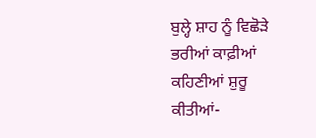ਬੁਲ੍ਹੇ ਸ਼ਾਹ ਨੂੰ ਵਿਛੋੜੇ ਭਰੀਆਂ ਕਾਫ਼ੀਆਂ ਕਹਿਣੀਆਂ ਸ਼ੁਰੂ ਕੀਤੀਆਂ-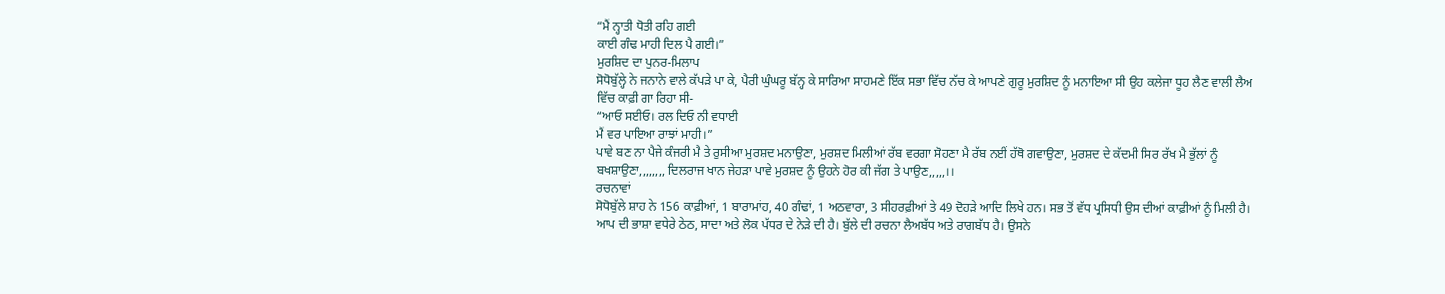“ਮੈਂ ਨ੍ਹਾਤੀ ਧੋਤੀ ਰਹਿ ਗਈ
ਕਾਈ ਗੰਢ ਮਾਹੀ ਦਿਲ ਪੈ ਗਈ।”
ਮੁਰਸ਼ਿਦ ਦਾ ਪੁਨਰ-ਮਿਲਾਪ
ਸੋਧੋਬੁੱਲ੍ਹੇ ਨੇ ਜਨਾਨੇ ਵਾਲੇ ਕੱਪੜੇ ਪਾ ਕੇ, ਪੈਰੀ ਘੁੰਘਰੂ ਬੱਨ੍ਹ ਕੇ ਸਾਰਿਆ ਸਾਹਮਣੇ ਇੱਕ ਸਭਾ ਵਿੱਚ ਨੱਚ ਕੇ ਆਪਣੇ ਗੁਰੂ ਮੁਰਸ਼ਿਦ ਨੂੰ ਮਨਾਇਆ ਸੀ ਉਹ ਕਲੇਜਾ ਧੂਹ ਲੈਣ ਵਾਲੀ ਲੈਅ ਵਿੱਚ ਕਾਫ਼ੀ ਗਾ ਰਿਹਾ ਸੀ-
“ਆਓ ਸਈਓ। ਰਲ ਦਿਓ ਨੀ ਵਧਾਈ
ਮੈਂ ਵਰ ਪਾਇਆ ਰਾਝਾਂ ਮਾਹੀ।”
ਪਾਵੇ ਬਣ ਨਾ ਪੈਜੇ ਕੰਜਰੀ ਮੈ ਤੇ ਰੁਸੀਆ ਮੁਰਸ਼ਦ ਮਨਾਉਣਾ, ਮੁਰਸ਼ਦ ਮਿਲੀਆਂ ਰੱਬ ਵਰਗਾ ਸੋਹਣਾ ਮੈ ਰੱਬ ਨਈਂ ਹੱਥੋ ਗਵਾਉਣਾ, ਮੁਰਸ਼ਦ ਦੇ ਕੱਦਮੀ ਸਿਰ ਰੱਖ ਮੈ ਭੁੱਲਾਂ ਨੂੰ ਬਖਸ਼ਾਉਣਾ,,,,,,,, ਦਿਲਰਾਜ ਖਾਨ ਜੇਹੜਾ ਪਾਵੇ ਮੁਰਸ਼ਦ ਨੂੰ ਉਹਨੇ ਹੋਰ ਕੀ ਜੱਗ ਤੇ ਪਾਉਣ,,,,,।।
ਰਚਨਾਵਾਂ
ਸੋਧੋਬੁੱਲੇ ਸ਼ਾਹ ਨੇ 156 ਕਾਫ਼ੀਆਂ, 1 ਬਾਰਾਮਾਂਹ, 40 ਗੰਢਾਂ, 1 ਅਠਵਾਰਾ, 3 ਸੀਹਰਫ਼ੀਆਂ ਤੇ 49 ਦੋਹੜੇ ਆਦਿ ਲਿਖੇ ਹਨ। ਸਭ ਤੋਂ ਵੱਧ ਪ੍ਰਸਿਧੀ ਉਸ ਦੀਆਂ ਕਾਫ਼ੀਆਂ ਨੂੰ ਮਿਲੀ ਹੈ। ਆਪ ਦੀ ਭਾਸ਼ਾ ਵਧੇਰੇ ਠੇਠ, ਸਾਦਾ ਅਤੇ ਲੋਕ ਪੱਧਰ ਦੇ ਨੇੜੇ ਦੀ ਹੈ। ਬੁੱਲੇ ਦੀ ਰਚਨਾ ਲੈਅਬੱਧ ਅਤੇ ਰਾਗਬੱਧ ਹੈ। ਉਸਨੇ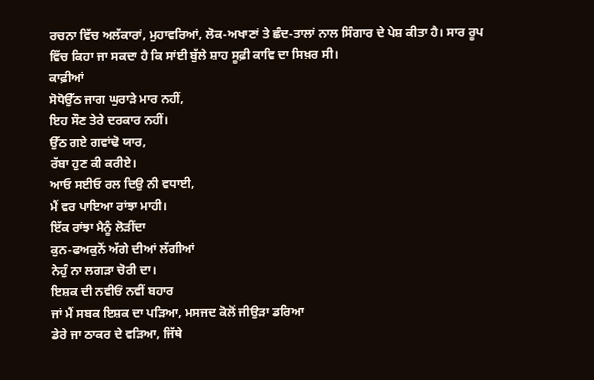ਰਚਨਾ ਵਿੱਚ ਅਲੱਕਾਰਾਂ, ਮੁਹਾਵਰਿਆਂ, ਲੋਕ-ਅਖਾਣਾਂ ਤੇ ਛੰਦ-ਤਾਲਾਂ ਨਾਲ ਸਿੰਗਾਰ ਦੇ ਪੇਸ਼ ਕੀਤਾ ਹੈ। ਸਾਰ ਰੂਪ ਵਿੱਚ ਕਿਹਾ ਜਾ ਸਕਦਾ ਹੈ ਕਿ ਸਾਂਈ ਬੁੱਲੇ ਸ਼ਾਹ ਸੂਫ਼ੀ ਕਾਵਿ ਦਾ ਸਿਖ਼ਰ ਸੀ।
ਕਾਫ਼ੀਆਂ
ਸੋਧੋਉੱਠ ਜਾਗ ਘੁਰਾੜੇ ਮਾਰ ਨਹੀਂ,
ਇਹ ਸੌਣ ਤੇਰੇ ਦਰਕਾਰ ਨਹੀਂ।
ਉੱਠ ਗਏ ਗਵਾਂਢੋ ਯਾਰ,
ਰੱਬਾ ਹੁਣ ਕੀ ਕਰੀਏ।
ਆਓ ਸਈਓ ਰਲ ਦਿਉ ਨੀ ਵਧਾਈ,
ਮੈਂ ਵਰ ਪਾਇਆ ਰਾਂਝਾ ਮਾਹੀ।
ਇੱਕ ਰਾਂਝਾ ਮੈਨੂੰ ਲੋੜੀਂਦਾ
ਕੁਨ-ਫਅਕੁਨੋਂ ਅੱਗੇ ਦੀਆਂ ਲੱਗੀਆਂ
ਨੇਹੁੰ ਨਾ ਲਗੜਾ ਚੋਰੀ ਦਾ।
ਇਸ਼ਕ ਦੀ ਨਵੀਓਂ ਨਵੀਂ ਬਹਾਰ
ਜਾਂ ਮੈਂ ਸਬਕ ਇਸ਼ਕ ਦਾ ਪੜਿਆ, ਮਸਜਦ ਕੋਲੋਂ ਜੀਉੜਾ ਡਰਿਆ
ਡੇਰੇ ਜਾ ਠਾਕਰ ਦੇ ਵੜਿਆ, ਜਿੱਥੇ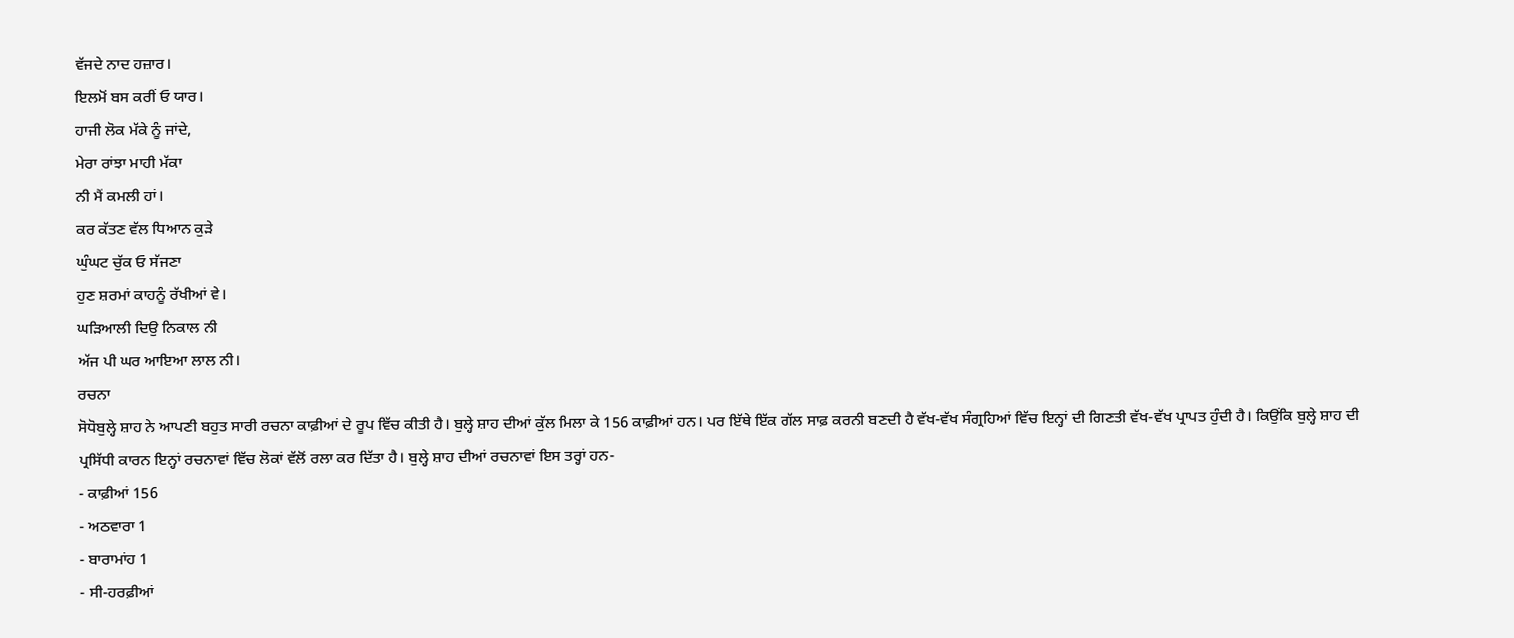ਵੱਜਦੇ ਨਾਦ ਹਜ਼ਾਰ।
ਇਲਮੋਂ ਬਸ ਕਰੀਂ ਓ ਯਾਰ।
ਹਾਜੀ ਲੋਕ ਮੱਕੇ ਨੂੰ ਜਾਂਦੇ,
ਮੇਰਾ ਰਾਂਝਾ ਮਾਹੀ ਮੱਕਾ
ਨੀ ਮੈਂ ਕਮਲੀ ਹਾਂ।
ਕਰ ਕੱਤਣ ਵੱਲ ਧਿਆਨ ਕੁੜੇ
ਘੁੰਘਟ ਚੁੱਕ ਓ ਸੱਜਣਾ
ਹੁਣ ਸ਼ਰਮਾਂ ਕਾਹਨੂੰ ਰੱਖੀਆਂ ਵੇ।
ਘੜਿਆਲੀ ਦਿਉ ਨਿਕਾਲ ਨੀ
ਅੱਜ ਪੀ ਘਰ ਆਇਆ ਲਾਲ ਨੀ।
ਰਚਨਾ
ਸੋਧੋਬੁਲ੍ਹੇ ਸ਼ਾਹ ਨੇ ਆਪਣੀ ਬਹੁਤ ਸਾਰੀ ਰਚਨਾ ਕਾਫ਼ੀਆਂ ਦੇ ਰੂਪ ਵਿੱਚ ਕੀਤੀ ਹੈ। ਬੁਲ੍ਹੇ ਸ਼ਾਹ ਦੀਆਂ ਕੁੱਲ ਮਿਲਾ ਕੇ 156 ਕਾਫ਼ੀਆਂ ਹਨ। ਪਰ ਇੱਥੇ ਇੱਕ ਗੱਲ ਸਾਫ਼ ਕਰਨੀ ਬਣਦੀ ਹੈ ਵੱਖ-ਵੱਖ ਸੰਗ੍ਰਹਿਆਂ ਵਿੱਚ ਇਨ੍ਹਾਂ ਦੀ ਗਿਣਤੀ ਵੱਖ-ਵੱਖ ਪ੍ਰਾਪਤ ਹੁੰਦੀ ਹੈ। ਕਿਉਂਕਿ ਬੁਲ੍ਹੇ ਸ਼ਾਹ ਦੀ ਪ੍ਰਸਿੱਧੀ ਕਾਰਨ ਇਨ੍ਹਾਂ ਰਚਨਾਵਾਂ ਵਿੱਚ ਲੋਕਾਂ ਵੱਲੋਂ ਰਲਾ ਕਰ ਦਿੱਤਾ ਹੈ। ਬੁਲ੍ਹੇ ਸ਼ਾਹ ਦੀਆਂ ਰਚਨਾਵਾਂ ਇਸ ਤਰ੍ਹਾਂ ਹਨ-
- ਕਾਫ਼ੀਆਂ 156
- ਅਠਵਾਰਾ 1
- ਬਾਰਾਮਾਂਹ 1
- ਸੀ-ਹਰਫ਼ੀਆਂ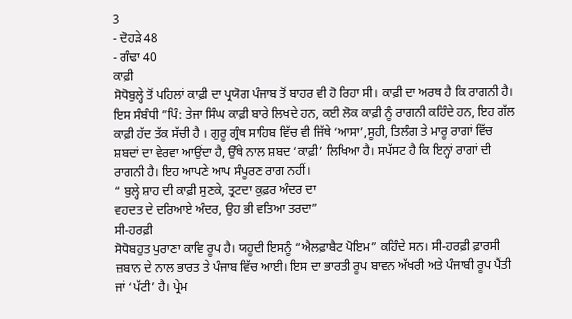3
- ਦੋਹੜੇ 48
- ਗੰਢਾ 40
ਕਾਫ਼ੀ
ਸੋਧੋਬੁਲ੍ਹੇ ਤੋਂ ਪਹਿਲਾਂ ਕਾਫ਼ੀ ਦਾ ਪ੍ਰਯੋਗ ਪੰਜਾਬ ਤੋਂ ਬਾਹਰ ਵੀ ਹੋ ਰਿਹਾ ਸੀ। ਕਾਫ਼ੀ ਦਾ ਅਰਥ ਹੈ ਕਿ ਰਾਗਨੀ ਹੈ। ਇਸ ਸੰਬੰਧੀ ”ਪਿੰ: ਤੇਜਾ ਸਿੰਘ ਕਾਫ਼ੀ ਬਾਰੇ ਲਿਖਦੇ ਹਨ, ਕਈ ਲੋਕ ਕਾਫ਼ੀ ਨੂੰ ਰਾਗਨੀ ਕਹਿੰਦੇ ਹਨ, ਇਹ ਗੱਲ ਕਾਫ਼ੀ ਹੱਦ ਤੱਕ ਸੱਚੀ ਹੈ । ਗੁਰੂ ਗ੍ਰੰਥ ਸਾਹਿਬ ਵਿੱਚ ਵੀ ਜਿੱਥੇ ‘ਆਸਾ’,ਸੂਹੀ, ਤਿਲੰਗ ਤੇ ਮਾਰੂ ਰਾਗਾਂ ਵਿੱਚ ਸ਼ਬਦਾਂ ਦਾ ਵੇਰਵਾ ਆਉਂਦਾ ਹੈ, ਉੱਥੇ ਨਾਲ ਸ਼ਬਦ ‘ਕਾਫ਼ੀ’ ਲਿਖਿਆ ਹੈ। ਸਪੱਸਟ ਹੈ ਕਿ ਇਨ੍ਹਾਂ ਰਾਗਾਂ ਦੀ ਰਾਗਨੀ ਹੈ। ਇਹ ਆਪਣੇ ਆਪ ਸੰਪੂਰਣ ਰਾਗ ਨਹੀਂ।
“ ਬੁਲ੍ਹੇ ਸ਼ਾਹ ਦੀ ਕਾਫ਼ੀ ਸੁਣਕੇ, ਤ੍ਰਟਦਾ ਕੁਫ਼ਰ ਅੰਦਰ ਦਾ
ਵਹਦਤ ਦੇ ਦਰਿਆਏ ਅੰਦਰ, ਉਹ ਭੀ ਵਤਿਆ ਤਰਦਾ”
ਸੀ-ਹਰਫ਼ੀ
ਸੋਧੋਬਹੁਤ ਪੁਰਾਣਾ ਕਾਵਿ ਰੂਪ ਹੈ। ਯਹੂਦੀ ਇਸਨੂੰ “ਐਲਫ਼ਾਬੈਟ ਪੋਇਮ” ਕਹਿੰਦੇ ਸਨ। ਸੀ-ਹਰਫ਼ੀ ਫ਼ਾਰਸੀ ਜ਼ਬਾਨ ਦੇ ਨਾਲ ਭਾਰਤ ਤੇ ਪੰਜਾਬ ਵਿੱਚ ਆਈ। ਇਸ ਦਾ ਭਾਰਤੀ ਰੂਪ ਬਾਵਨ ਅੱਖਰੀ ਅਤੇ ਪੰਜਾਬੀ ਰੂਪ ਪੈਂਤੀ ਜਾਂ ‘ਪੱਟੀ’ ਹੈ। ਪ੍ਰੇਮ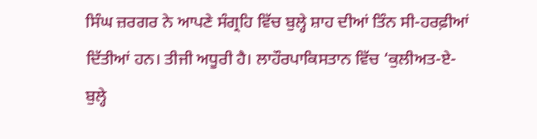ਸਿੰਘ ਜ਼ਰਗਰ ਨੇ ਆਪਣੇ ਸੰਗ੍ਰਹਿ ਵਿੱਚ ਬੁਲ੍ਹੇ ਸ਼ਾਹ ਦੀਆਂ ਤਿੰਨ ਸੀ-ਹਰਫ਼ੀਆਂ ਦਿੱਤੀਆਂ ਹਨ। ਤੀਜੀ ਅਧੂਰੀ ਹੈ। ਲਾਹੌਰਪਾਕਿਸਤਾਨ ਵਿੱਚ ‘ਕੁਲੀਅਤ-ਏ-ਬੁਲ੍ਹੇ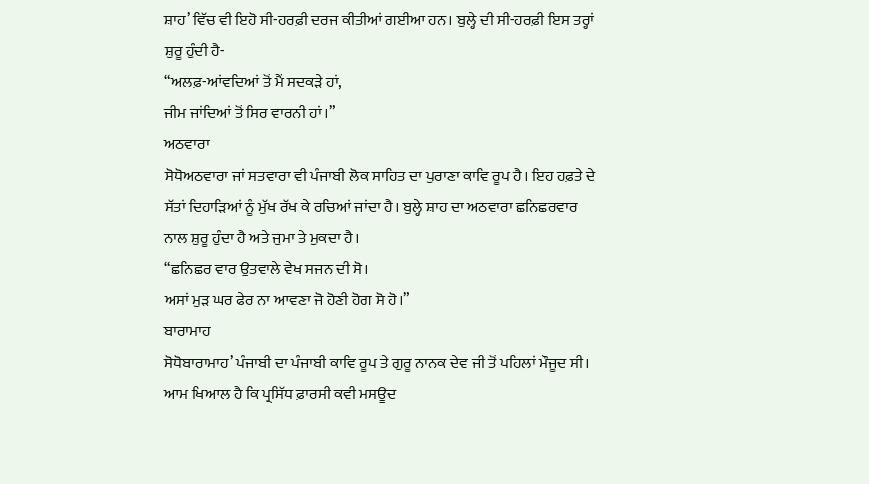ਸ਼ਾਹ’ ਵਿੱਚ ਵੀ ਇਹੋ ਸੀ-ਹਰਫ਼ੀ ਦਰਜ ਕੀਤੀਆਂ ਗਈਆ ਹਨ। ਬੁਲ੍ਹੇ ਦੀ ਸੀ-ਹਰਫ਼ੀ ਇਸ ਤਰ੍ਹਾਂ ਸ਼ੁਰੂ ਹੁੰਦੀ ਹੈ-
“ਅਲਫ਼-ਆਂਵਦਿਆਂ ਤੋਂ ਮੈਂ ਸਦਕੜੇ ਹਾਂ,
ਜੀਮ ਜਾਂਦਿਆਂ ਤੋਂ ਸਿਰ ਵਾਰਨੀ ਹਾਂ।”
ਅਠਵਾਰਾ
ਸੋਧੋਅਠਵਾਰਾ ਜਾਂ ਸਤਵਾਰਾ ਵੀ ਪੰਜਾਬੀ ਲੋਕ ਸਾਹਿਤ ਦਾ ਪੁਰਾਣਾ ਕਾਵਿ ਰੂਪ ਹੈ। ਇਹ ਹਫ਼ਤੇ ਦੇ ਸੱਤਾਂ ਦਿਹਾੜਿਆਂ ਨੂੰ ਮੁੱਖ ਰੱਖ ਕੇ ਰਚਿਆਂ ਜਾਂਦਾ ਹੈ। ਬੁਲ੍ਹੇ ਸ਼ਾਹ ਦਾ ਅਠਵਾਰਾ ਛਨਿਛਰਵਾਰ ਨਾਲ ਸ਼ੁਰੂ ਹੁੰਦਾ ਹੈ ਅਤੇ ਜੁਮਾ ਤੇ ਮੁਕਦਾ ਹੈ।
“ਛਨਿਛਰ ਵਾਰ ਉਤਵਾਲੇ ਵੇਖ ਸਜਨ ਦੀ ਸੋ।
ਅਸਾਂ ਮੁੜ ਘਰ ਫੇਰ ਨਾ ਆਵਣਾ ਜੋ ਹੋਣੀ ਹੋਗ ਸੋ ਹੋ।”
ਬਾਰਾਮਾਹ
ਸੋਧੋਬਾਰਾਮਾਹ’ ਪੰਜਾਬੀ ਦਾ ਪੰਜਾਬੀ ਕਾਵਿ ਰੂਪ ਤੇ ਗੁਰੂ ਨਾਨਕ ਦੇਵ ਜੀ ਤੋਂ ਪਹਿਲਾਂ ਮੌਜੂਦ ਸੀ। ਆਮ ਖਿਆਲ ਹੈ ਕਿ ਪ੍ਰਸਿੱਧ ਫ਼ਾਰਸੀ ਕਵੀ ਮਸਊਦ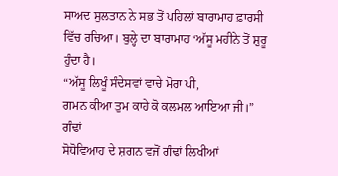ਸਾਅਦ ਸੁਲਤਾਨ ਨੇ ਸਭ ਤੋਂ ਪਹਿਲਾਂ ਬਾਰਾਮਾਹ ਫ਼ਾਰਸੀ ਵਿੱਚ ਰਚਿਆ। ਬੁਲ੍ਹੇ ਦਾ ਬਾਰਾਮਾਹ ‘ਅੱਸੂ ਮਹੀਨੇ ਤੋਂ ਸ਼ੁਰੂ ਹੁੰਦਾ ਹੈ।
“ਅੱਸੂ ਲਿਖੂੰ ਸੰਦੇਸਵਾਂ ਵਾਚੇ ਮੋਰਾ ਪੀ,
ਗਮਨ ਕੀਆ ਤੁਮ ਕਾਹੇ ਕੋ ਕਲਮਲ ਆਇਆ ਜੀ।”
ਗੰਢਾਂ
ਸੋਧੋਵਿਆਹ ਦੇ ਸ਼ਗਨ ਵਜੋਂ ਗੰਢਾਂ ਲਿਖੀਆਂ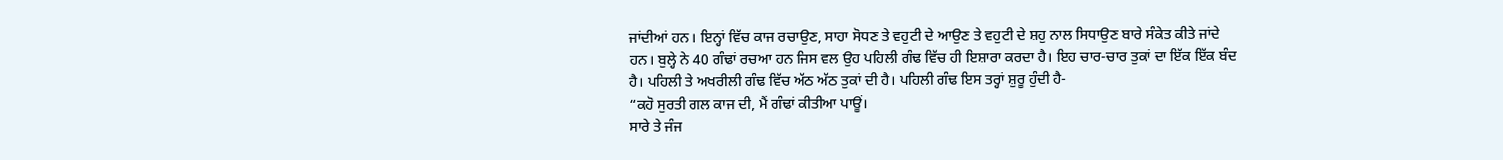ਜਾਂਦੀਆਂ ਹਨ। ਇਨ੍ਹਾਂ ਵਿੱਚ ਕਾਜ ਰਚਾਉਣ, ਸਾਹਾ ਸੋਧਣ ਤੇ ਵਹੁਟੀ ਦੇ ਆਉਣ ਤੇ ਵਹੁਟੀ ਦੇ ਸ਼ਹੁ ਨਾਲ ਸਿਧਾਉਣ ਬਾਰੇ ਸੰਕੇਤ ਕੀਤੇ ਜਾਂਦੇ ਹਨ। ਬੁਲ੍ਹੇ ਨੇ 40 ਗੰਢਾਂ ਰਚਆ ਹਨ ਜਿਸ ਵਲ ਉਹ ਪਹਿਲੀ ਗੰਢ ਵਿੱਚ ਹੀ ਇਸ਼ਾਰਾ ਕਰਦਾ ਹੈ। ਇਹ ਚਾਰ-ਚਾਰ ਤੁਕਾਂ ਦਾ ਇੱਕ ਇੱਕ ਬੰਦ ਹੈ। ਪਹਿਲੀ ਤੇ ਅਖਰੀਲੀ ਗੰਢ ਵਿੱਚ ਅੱਠ ਅੱਠ ਤੁਕਾਂ ਦੀ ਹੈ। ਪਹਿਲੀ ਗੰਢ ਇਸ ਤਰ੍ਹਾਂ ਸ਼ੁਰੂ ਹੁੰਦੀ ਹੈ-
“ਕਹੋ ਸੁਰਤੀ ਗਲ ਕਾਜ ਦੀ, ਮੈਂ ਗੰਢਾਂ ਕੀਤੀਆ ਪਾਊਂ।
ਸਾਰੇ ਤੇ ਜੰਜ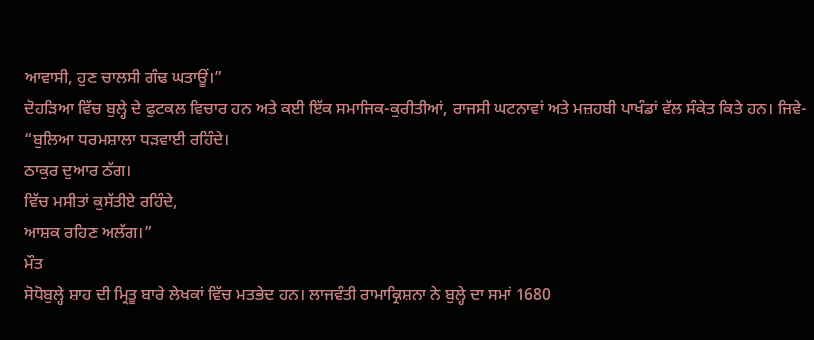ਆਵਾਸੀ, ਹੁਣ ਚਾਲਸੀ ਗੰਢ ਘਤਾਊਂ।”
ਦੋਹੜਿਆ ਵਿੱਚ ਬੁਲ੍ਹੇ ਦੇ ਫੁਟਕਲ ਵਿਚਾਰ ਹਨ ਅਤੇ ਕਈ ਇੱਕ ਸਮਾਜਿਕ-ਕੁਰੀਤੀਆਂ, ਰਾਜਸੀ ਘਟਨਾਵਾਂ ਅਤੇ ਮਜ਼ਹਬੀ ਪਾਖੰਡਾਂ ਵੱਲ ਸੰਕੇਤ ਕਿਤੇ ਹਨ। ਜਿਵੇ-
“ਬੁਲਿਆ ਧਰਮਸ਼ਾਲਾ ਧੜਵਾਈ ਰਹਿੰਦੇ।
ਠਾਕੁਰ ਦੁਆਰ ਠੱਗ।
ਵਿੱਚ ਮਸੀਤਾਂ ਕੁਸੱਤੀਏ ਰਹਿੰਦੇ,
ਆਸ਼ਕ ਰਹਿਣ ਅਲੱਗ।”
ਮੌਤ
ਸੋਧੋਬੁਲ੍ਹੇ ਸ਼ਾਹ ਦੀ ਮ੍ਰਿਤੂ ਬਾਰੇ ਲੇਖਕਾਂ ਵਿੱਚ ਮਤਭੇਦ ਹਨ। ਲਾਜਵੰਤੀ ਰਾਮਾਕ੍ਰਿਸ਼ਨਾ ਨੇ ਬੁਲ੍ਹੇ ਦਾ ਸਮਾਂ 1680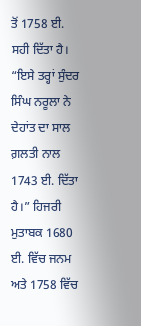ਤੋਂ 1758 ਈ. ਸਹੀ ਦਿੱਤਾ ਹੈ। “ਇਸੇ ਤਰ੍ਹਾਂ ਸੁੰਦਰ ਸਿੰਘ ਨਰੂਲਾ ਨੇ ਦੇਹਾਂਤ ਦਾ ਸਾਲ ਗ਼ਲਤੀ ਨਾਲ 1743 ਈ. ਦਿੱਤਾ ਹੈ।” ਹਿਜਰੀ ਮੁਤਾਬਕ 1680 ਈ. ਵਿੱਚ ਜਨਮ ਅਤੇ 1758 ਵਿੱਚ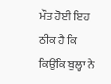ਮੌਤ ਹੋਈ ਇਹ ਠੀਕ ਹੈ ਕਿ ਕਿਉਂਕਿ ਬੁਲ੍ਹਾ ਨੇ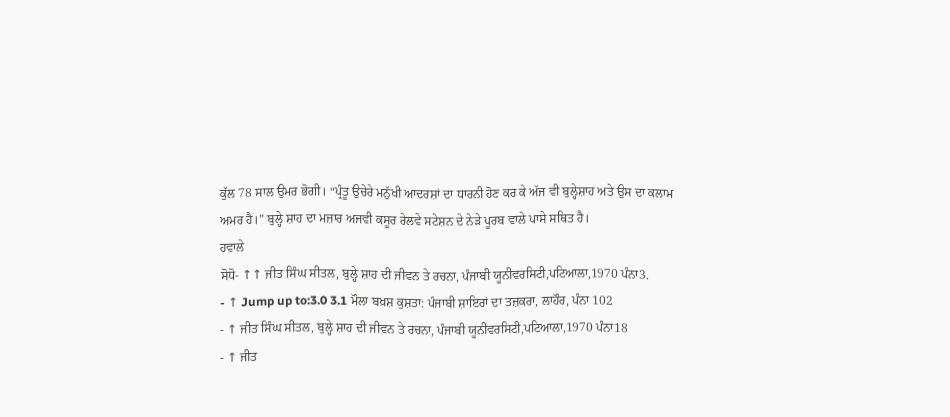ਕੁੱਲ 78 ਸਾਲ ਉਮਰ ਭੋਗੀ। “ਪ੍ਰੰਤੂ ਉਚੇਰੇ ਮਨੁੱਖੀ ਆਦਰਸ਼ਾਂ ਦਾ ਧਾਰਨੀ ਹੋਣ ਕਰ ਕੇ ਅੱਜ ਵੀ ਬੁਲ੍ਹੇਸ਼ਾਹ ਅਤੇ ਉਸ ਦਾ ਕਲਾਮ ਅਮਰ ਹੈ।” ਬੁਲ੍ਹੇ ਸ਼ਾਹ ਦਾ ਮਜ਼ਾਰ ਅਜਵੀ ਕਸੂਰ ਰੇਲਵੇ ਸਟੇਸ਼ਨ ਦੇ ਨੇੜੇ ਪੂਰਬ ਵਾਲੇ ਪਾਸੇ ਸਥਿਤ ਹੈ।
ਹਵਾਲੇ
ਸੋਧੋ- ↑↑ ਜੀਤ ਸਿੰਘ ਸੀਤਲ, ਬੁਲ੍ਹੇ ਸ਼ਾਹ ਦੀ ਜੀਵਨ ਤੇ ਰਚਨਾ, ਪੰਜਾਬੀ ਯੂਨੀਵਰਸਿਟੀ,ਪਟਿਆਲਾ,1970 ਪੰਨਾ3.
- ↑ Jump up to:3.0 3.1 ਮੌਲਾ ਬਖ਼ਸ਼ ਕੁਸ਼ਤਾ: ਪੰਜਾਬੀ ਸ਼ਾਇਰਾਂ ਦਾ ਤਜ਼ਕਰਾ, ਲਾਹੌਰ, ਪੰਨਾ 102
- ↑ ਜੀਤ ਸਿੰਘ ਸੀਤਲ, ਬੁਲ੍ਹੇ ਸ਼ਾਹ ਦੀ ਜੀਵਨ ਤੇ ਰਚਨਾ, ਪੰਜਾਬੀ ਯੂਨੀਵਰਸਿਟੀ,ਪਟਿਆਲਾ,1970 ਪੰਨਾ18
- ↑ ਜੀਤ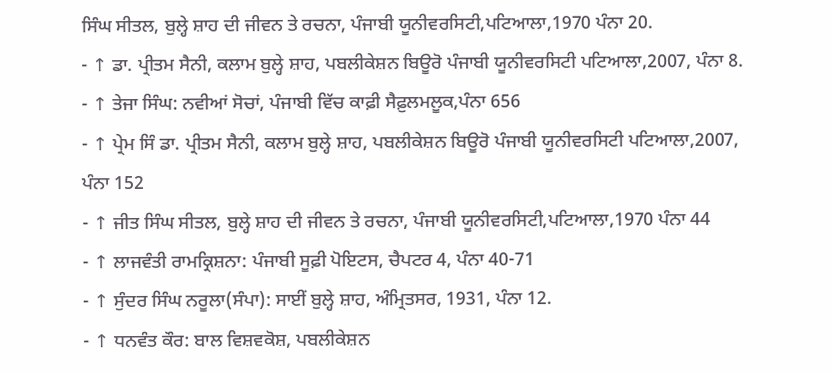ਸਿੰਘ ਸੀਤਲ, ਬੁਲ੍ਹੇ ਸ਼ਾਹ ਦੀ ਜੀਵਨ ਤੇ ਰਚਨਾ, ਪੰਜਾਬੀ ਯੂਨੀਵਰਸਿਟੀ,ਪਟਿਆਲਾ,1970 ਪੰਨਾ 20.
- ↑ ਡਾ. ਪ੍ਰੀਤਮ ਸੈਨੀ, ਕਲਾਮ ਬੁਲ੍ਹੇ ਸ਼ਾਹ, ਪਬਲੀਕੇਸ਼ਨ ਬਿਊਰੋ ਪੰਜਾਬੀ ਯੂਨੀਵਰਸਿਟੀ ਪਟਿਆਲਾ,2007, ਪੰਨਾ 8.
- ↑ ਤੇਜਾ ਸਿੰਘ: ਨਵੀਆਂ ਸੋਚਾਂ, ਪੰਜਾਬੀ ਵਿੱਚ ਕਾਫ਼ੀ ਸੈਫ਼ੁਲਮਲੂਕ,ਪੰਨਾ 656
- ↑ ਪ੍ਰੇਮ ਸਿੰ ਡਾ. ਪ੍ਰੀਤਮ ਸੈਨੀ, ਕਲਾਮ ਬੁਲ੍ਹੇ ਸ਼ਾਹ, ਪਬਲੀਕੇਸ਼ਨ ਬਿਊਰੋ ਪੰਜਾਬੀ ਯੂਨੀਵਰਸਿਟੀ ਪਟਿਆਲਾ,2007, ਪੰਨਾ 152
- ↑ ਜੀਤ ਸਿੰਘ ਸੀਤਲ, ਬੁਲ੍ਹੇ ਸ਼ਾਹ ਦੀ ਜੀਵਨ ਤੇ ਰਚਨਾ, ਪੰਜਾਬੀ ਯੂਨੀਵਰਸਿਟੀ,ਪਟਿਆਲਾ,1970 ਪੰਨਾ 44
- ↑ ਲਾਜਵੰਤੀ ਰਾਮਕ੍ਰਿਸ਼ਨਾ: ਪੰਜਾਬੀ ਸੂਫ਼ੀ ਪੋਇਟਸ, ਚੈਪਟਰ 4, ਪੰਨਾ 40-71
- ↑ ਸੁੰਦਰ ਸਿੰਘ ਨਰੂਲਾ(ਸੰਪਾ): ਸਾਈਂ ਬੁਲ੍ਹੇ ਸ਼ਾਹ, ਅੰਮ੍ਰਿਤਸਰ, 1931, ਪੰਨਾ 12.
- ↑ ਧਨਵੰਤ ਕੌਰ: ਬਾਲ ਵਿਸ਼ਵਕੋਸ਼, ਪਬਲੀਕੇਸ਼ਨ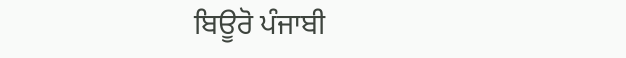ਬਿਊਰੋ ਪੰਜਾਬੀ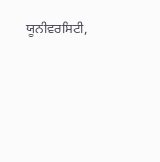ਯੂਨੀਵਰਸਿਟੀ,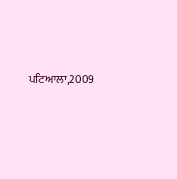ਪਟਿਆਲਾ,2009